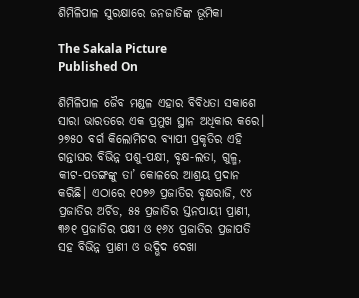ଶିମିଳିପାଳ ସୁରକ୍ଷାରେ ଜନଜାତିଙ୍କ ଭୂମିକା

The Sakala Picture
Published On

ଶିମିଳିପାଳ ଜୈବ ମଣ୍ଡଳ ଏହାର ବିବିଧତା ସକାଶେ ସାରା ଭାରତରେ ଏକ ପ୍ରମୁଖ ସ୍ଥାନ ଅଧିକାର କରେ। ୨୭୫୦ ବର୍ଗ କିଲୋମିଟର ବ୍ୟାପୀ ପ୍ରକୃତିର ଏହି ଗନ୍ତାଘର ବିଭିନ୍ନ ପଶୁ-ପକ୍ଷୀ, ବୃକ୍ଷ-ଲତା, ଗୁଳ୍ମ, କୀଟ-ପତଙ୍ଗଙ୍କୁ ତା’ କୋଳରେ ଆଶ୍ରୟ ପ୍ରଦାନ କରିଛି। ଏଠାରେ ୧୦୭୬ ପ୍ରଜାତିର ବୃକ୍ଷରାଜି, ୯୪ ପ୍ରଜାତିର ଅର୍ଚିଡ, ୫୫ ପ୍ରଜାତିର ସ୍ତନପାୟୀ ପ୍ରାଣୀ, ୩୬୧ ପ୍ରଜାତିର ପକ୍ଷୀ ଓ ୧୬୪ ପ୍ରଜାତିର ପ୍ରଜାପତି ସହ ବିଭିନ୍ନ ପ୍ରାଣୀ ଓ ଉଦ୍ଭିଦ ଦେଖା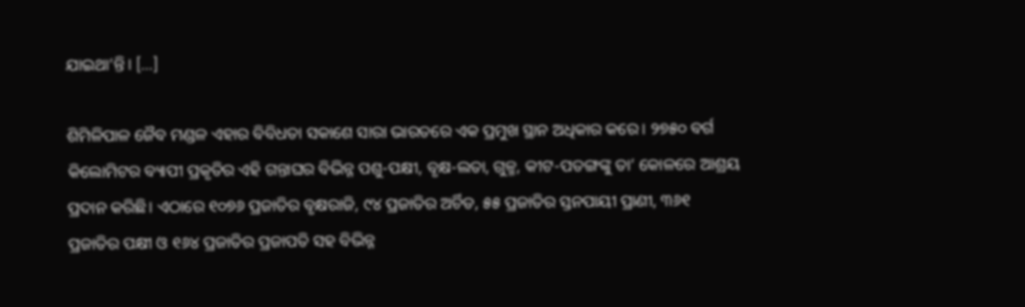ଯାଇଥା’ନ୍ତି। […]

ଶିମିଳିପାଳ ଜୈବ ମଣ୍ଡଳ ଏହାର ବିବିଧତା ସକାଶେ ସାରା ଭାରତରେ ଏକ ପ୍ରମୁଖ ସ୍ଥାନ ଅଧିକାର କରେ। ୨୭୫୦ ବର୍ଗ କିଲୋମିଟର ବ୍ୟାପୀ ପ୍ରକୃତିର ଏହି ଗନ୍ତାଘର ବିଭିନ୍ନ ପଶୁ-ପକ୍ଷୀ, ବୃକ୍ଷ-ଲତା, ଗୁଳ୍ମ, କୀଟ-ପତଙ୍ଗଙ୍କୁ ତା’ କୋଳରେ ଆଶ୍ରୟ ପ୍ରଦାନ କରିଛି। ଏଠାରେ ୧୦୭୬ ପ୍ରଜାତିର ବୃକ୍ଷରାଜି, ୯୪ ପ୍ରଜାତିର ଅର୍ଚିଡ, ୫୫ ପ୍ରଜାତିର ସ୍ତନପାୟୀ ପ୍ରାଣୀ, ୩୬୧ ପ୍ରଜାତିର ପକ୍ଷୀ ଓ ୧୬୪ ପ୍ରଜାତିର ପ୍ରଜାପତି ସହ ବିଭିନ୍ନ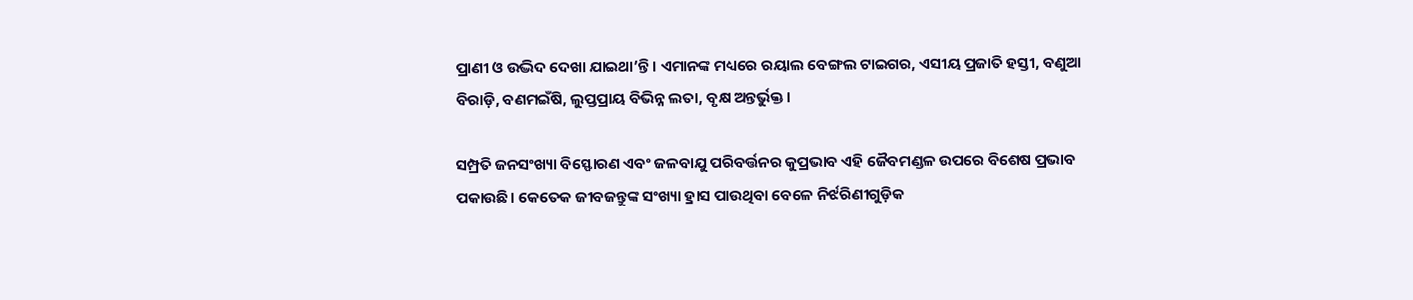ପ୍ରାଣୀ ଓ ଉଦ୍ଭିଦ ଦେଖା ଯାଇଥା’ନ୍ତି। ଏମାନଙ୍କ ମଧ୍ୟରେ ରୟାଲ ବେଙ୍ଗଲ ଟାଇଗର, ଏସୀୟ ପ୍ରଜାତି ହସ୍ତୀ, ବଣୁଆ ବିରାଡ଼ି, ବଣମଇଁଷି, ଲୁପ୍ତପ୍ରାୟ ବିଭିନ୍ନ ଲତା, ବୃକ୍ଷ ଅନ୍ତର୍ଭୁକ୍ତ।

ସମ୍ପ୍ରତି ଜନସଂଖ୍ୟା ବିସ୍ଫୋରଣ ଏବଂ ଜଳବାଯୁ ପରିବର୍ତ୍ତନର କୁପ୍ରଭାବ ଏହି ଜୈବମଣ୍ଡଳ ଉପରେ ବିଶେଷ ପ୍ରଭାବ ପକାଉଛି। କେତେକ ଜୀବଜନ୍ତୁଙ୍କ ସଂଖ୍ୟା ହ୍ରାସ ପାଉଥିବା ବେଳେ ନିର୍ଝରିଣୀଗୁଡ଼ିକ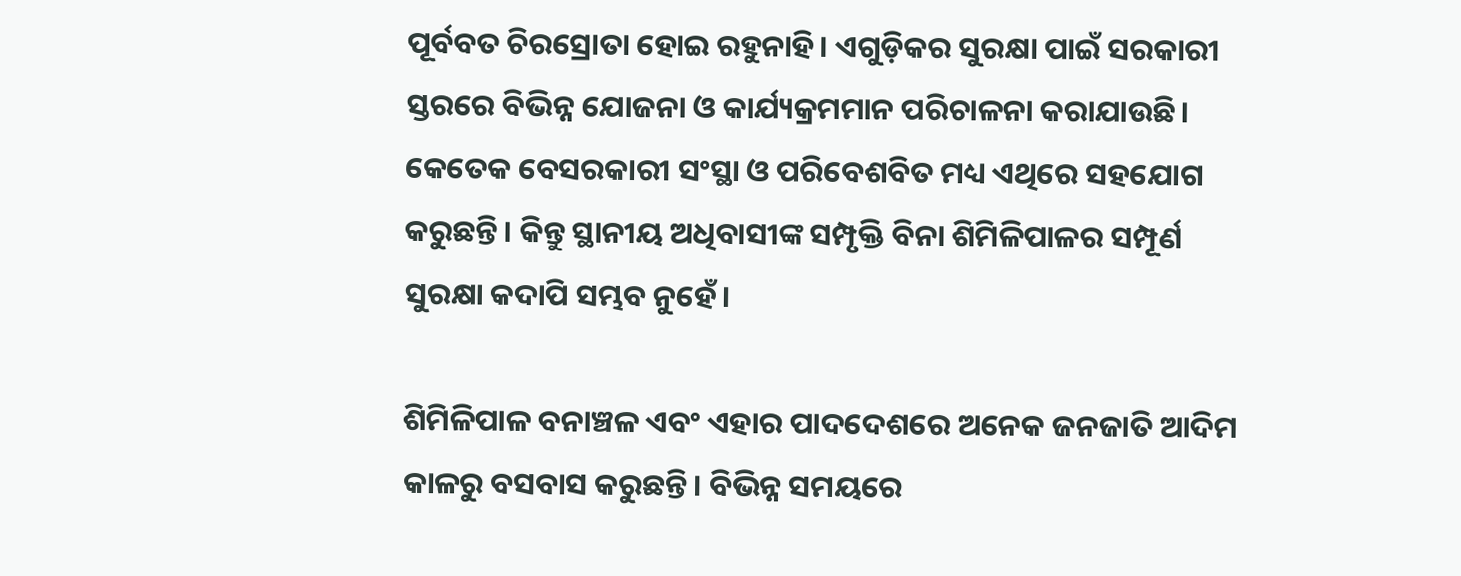ପୂର୍ବବତ ଚିରସ୍ରୋତା ହୋଇ ରହୁନାହି। ଏଗୁଡ଼ିକର ସୁରକ୍ଷା ପାଇଁ ସରକାରୀ ସ୍ତରରେ ବିଭିନ୍ନ ଯୋଜନା ଓ କାର୍ଯ୍ୟକ୍ରମମାନ ପରିଚାଳନା କରାଯାଉଛି। କେତେକ ବେସରକାରୀ ସଂସ୍ଥା ଓ ପରିବେଶବିତ ମଧ୍ୟ ଏଥିରେ ସହଯୋଗ କରୁଛନ୍ତି। କିନ୍ତୁ ସ୍ଥାନୀୟ ଅଧିବାସୀଙ୍କ ସମ୍ପୃକ୍ତି ବିନା ଶିମିଳିପାଳର ସମ୍ପୂର୍ଣ ସୁରକ୍ଷା କଦାପି ସମ୍ଭବ ନୁହେଁ।

ଶିମିଳିପାଳ ବନାଞ୍ଚଳ ଏବଂ ଏହାର ପାଦଦେଶରେ ଅନେକ ଜନଜାତି ଆଦିମ କାଳରୁ ବସବାସ କରୁଛନ୍ତି। ବିଭିନ୍ନ ସମୟରେ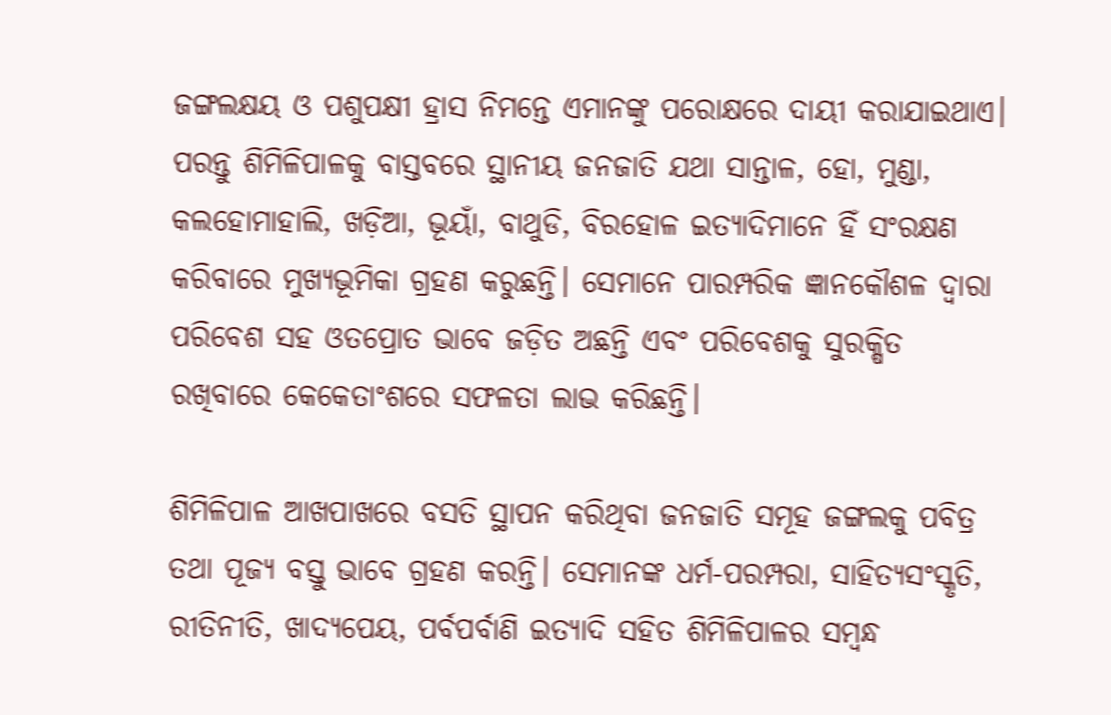ଜଙ୍ଗଲକ୍ଷୟ ଓ ପଶୁପକ୍ଷୀ ହ୍ରାସ ନିମନ୍ତେ ଏମାନଙ୍କୁ ପରୋକ୍ଷରେ ଦାୟୀ କରାଯାଇଥାଏ। ପରନ୍ତୁ ଶିମିଳିପାଳକୁ ବାସ୍ତବରେ ସ୍ଥାନୀୟ ଜନଜାତି ଯଥା ସାନ୍ତାଳ, ହୋ, ମୁଣ୍ଡା, କଲହୋମାହାଲି, ଖଡ଼ିଆ, ଭୂୟାଁ, ବାଥୁଡି, ବିରହୋଳ ଇତ୍ୟାଦିମାନେ ହିଁ ସଂରକ୍ଷଣ କରିବାରେ ମୁଖ୍ୟଭୂମିକା ଗ୍ରହଣ କରୁଛନ୍ତି। ସେମାନେ ପାରମ୍ପରିକ ଜ୍ଞାନକୌଶଳ ଦ୍ୱାରା ପରିବେଶ ସହ ଓତପ୍ରୋତ ଭାବେ ଜଡ଼ିତ ଅଛନ୍ତି ଏବଂ ପରିବେଶକୁ ସୁରକ୍ଷିତ ରଖିବାରେ କେକେତାଂଶରେ ସଫଳତା ଲାଭ କରିଛନ୍ତି।

ଶିମିଳିପାଳ ଆଖପାଖରେ ବସତି ସ୍ଥାପନ କରିଥିବା ଜନଜାତି ସମୂହ ଜଙ୍ଗଲକୁ ପବିତ୍ର ତଥା ପୂଜ୍ୟ ବସ୍ତୁ ଭାବେ ଗ୍ରହଣ କରନ୍ତି। ସେମାନଙ୍କ ଧର୍ମ-ପରମ୍ପରା, ସାହିତ୍ୟସଂସ୍କୃତି, ରୀତିନୀତି, ଖାଦ୍ୟପେୟ, ପର୍ବପର୍ବାଣି ଇତ୍ୟାଦି ସହିତ ଶିମିଳିପାଳର ସମ୍ୱନ୍ଧ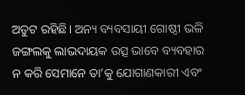ଅତୁଟ ରହିଛି। ଅନ୍ୟ ବ୍ୟବସାୟୀ ଗୋଷ୍ଠୀ ଭଳି ଜଙ୍ଗଲକୁ ଲାଭଦାୟକ ଉତ୍ସ ଭାବେ ବ୍ୟବହାର ନ କରି ସେମାନେ ତା’କୁ ଯୋଗାଣକାରୀ ଏବଂ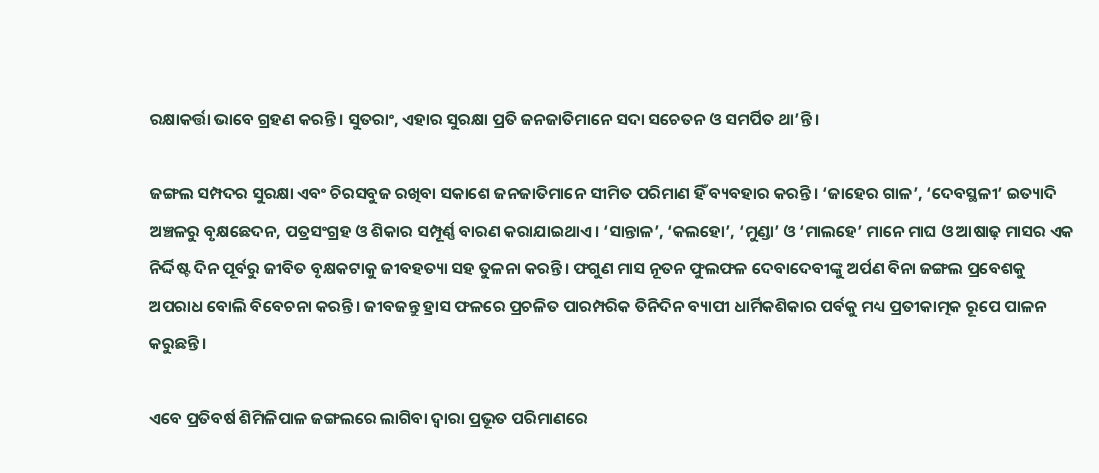ରକ୍ଷାକର୍ତ୍ତା ଭାବେ ଗ୍ରହଣ କରନ୍ତି। ସୁତରାଂ, ଏହାର ସୁରକ୍ଷା ପ୍ରତି ଜନଜାତିମାନେ ସଦା ସଚେତନ ଓ ସମର୍ପିତ ଥା’ନ୍ତି।

ଜଙ୍ଗଲ ସମ୍ପଦର ସୁରକ୍ଷା ଏବଂ ଚିରସବୁଜ ରଖିବା ସକାଶେ ଜନଜାତିମାନେ ସୀମିତ ପରିମାଣ ହିଁ ବ୍ୟବହାର କରନ୍ତି। ‘ଜାହେର ଗାଳ’, ‘ଦେବସ୍ଥଳୀ’ ଇତ୍ୟାଦି ଅଞ୍ଚଳରୁ ବୃକ୍ଷଛେଦନ, ପତ୍ରସଂଗ୍ରହ ଓ ଶିକାର ସମ୍ପୂର୍ଣ୍ଣ ବାରଣ କରାଯାଇଥାଏ। ‘ସାନ୍ତାଳ’, ‘କଲହୋ’, ‘ମୁଣ୍ଡା’ ଓ ‘ମାଲହେ’ ମାନେ ମାଘ ଓ ଆଷାଢ଼ ମାସର ଏକ ନିର୍ଦ୍ଦିଷ୍ଟ ଦିନ ପୂର୍ବରୁ ଜୀବିତ ବୃକ୍ଷକଟାକୁ ଜୀବହତ୍ୟା ସହ ତୁଳନା କରନ୍ତି। ଫଗୁଣ ମାସ ନୂତନ ଫୁଲଫଳ ଦେବାଦେବୀଙ୍କୁ ଅର୍ପଣ ବିନା ଜଙ୍ଗଲ ପ୍ରବେଶକୁ ଅପରାଧ ବୋଲି ବିବେଚନା କରନ୍ତି। ଜୀବଜନ୍ତୁ ହ୍ରାସ ଫଳରେ ପ୍ରଚଳିତ ପାରମ୍ପରିକ ତିନିଦିନ ବ୍ୟାପୀ ଧାର୍ମିକଶିକାର ପର୍ବକୁ ମଧ୍ୟ ପ୍ରତୀକାତ୍ମକ ରୂପେ ପାଳନ କରୁଛନ୍ତି।

ଏବେ ପ୍ରତିବର୍ଷ ଶିମିଳିପାଳ ଜଙ୍ଗଲରେ ଲାଗିବା ଦ୍ୱାରା ପ୍ରଭୂତ ପରିମାଣରେ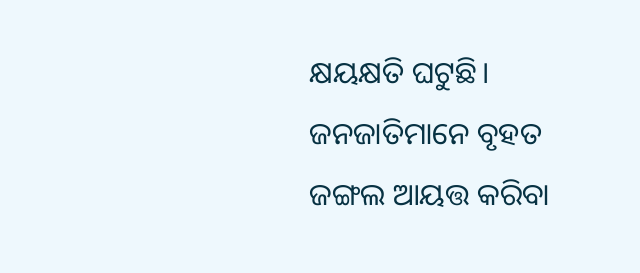କ୍ଷୟକ୍ଷତି ଘଟୁଛି। ଜନଜାତିମାନେ ବୃହତ ଜଙ୍ଗଲ ଆୟତ୍ତ କରିବା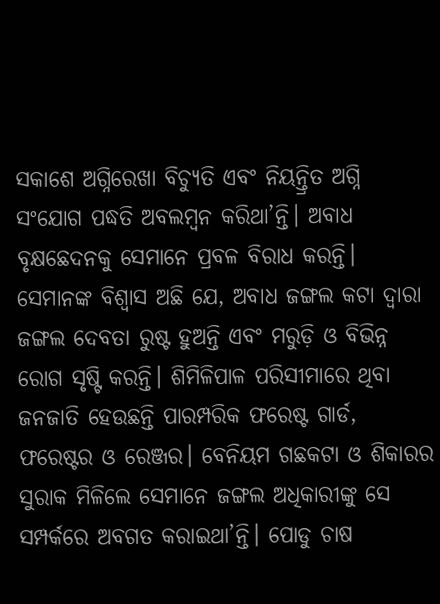ସକାଶେ ଅଗ୍ନିରେଖା ବିଚ୍ୟୁତି ଏବଂ ନିୟନ୍ତ୍ରିତ ଅଗ୍ନି ସଂଯୋଗ ପଦ୍ଧତି ଅବଲମ୍ୱନ କରିଥା’ନ୍ତି। ଅବାଧ ବୃକ୍ଷଛେଦନକୁ ସେମାନେ ପ୍ରବଳ ବିରାଧ କରନ୍ତି। ସେମାନଙ୍କ ବିଶ୍ୱାସ ଅଛି ଯେ, ଅବାଧ ଜଙ୍ଗଲ କଟା ଦ୍ୱାରା ଜଙ୍ଗଲ ଦେବତା ରୁଷ୍ଟ ହୁଅନ୍ତି ଏବଂ ମରୁଡ଼ି ଓ ବିଭିନ୍ନ ରୋଗ ସୃଷ୍ଟି କରନ୍ତି। ଶିମିଳିପାଳ ପରିସୀମାରେ ଥିବା ଜନଜାତି ହେଉଛନ୍ତି ପାରମ୍ପରିକ ଫରେଷ୍ଟ ଗାର୍ଡ, ଫରେଷ୍ଟର ଓ ରେଞ୍ଜର। ବେନିୟମ ଗଛକଟା ଓ ଶିକାରର ସୁରାକ ମିଳିଲେ ସେମାନେ ଜଙ୍ଗଲ ଅଧିକାରୀଙ୍କୁ ସେ ସମ୍ପର୍କରେ ଅବଗତ କରାଇଥା’ନ୍ତି। ପୋଡୁ ଚାଷ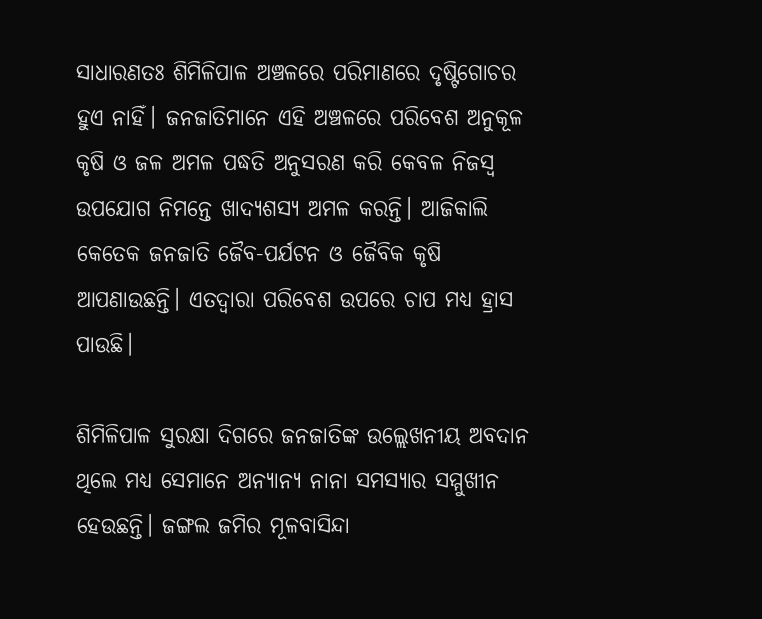ସାଧାରଣତଃ ଶିମିଳିପାଳ ଅଞ୍ଚଳରେ ପରିମାଣରେ ଦୃଷ୍ଟିଗୋଚର ହୁଏ ନାହିଁ। ଜନଜାତିମାନେ ଏହି ଅଞ୍ଚଳରେ ପରିବେଶ ଅନୁକୂଳ କୃଷି ଓ ଜଳ ଅମଳ ପଦ୍ଧତି ଅନୁସରଣ କରି କେବଳ ନିଜସ୍ୱ ଉପଯୋଗ ନିମନ୍ତେ ଖାଦ୍ୟଶସ୍ୟ ଅମଳ କରନ୍ତି। ଆଜିକାଲି କେତେକ ଜନଜାତି ଜୈବ-ପର୍ଯଟନ ଓ ଜୈବିକ କୃଷି ଆପଣାଉଛନ୍ତି। ଏତଦ୍ୱାରା ପରିବେଶ ଉପରେ ଚାପ ମଧ୍ୟ ହ୍ରାସ ପାଉଛି।

ଶିମିଳିପାଳ ସୁରକ୍ଷା ଦିଗରେ ଜନଜାତିଙ୍କ ଉଲ୍ଲେଖନୀୟ ଅବଦାନ ଥିଲେ ମଧ୍ୟ ସେମାନେ ଅନ୍ୟାନ୍ୟ ନାନା ସମସ୍ୟାର ସମ୍ମୁଖୀନ ହେଉଛନ୍ତି। ଜଙ୍ଗଲ ଜମିର ମୂଳବାସିନ୍ଦା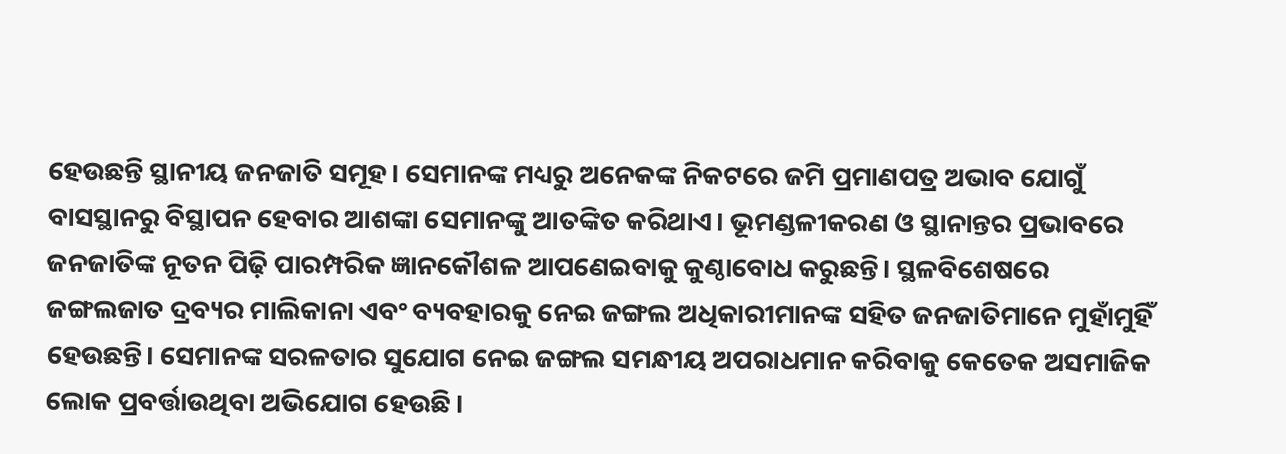ହେଉଛନ୍ତି ସ୍ଥାନୀୟ ଜନଜାତି ସମୂହ। ସେମାନଙ୍କ ମଧ୍ୟରୁ ଅନେକଙ୍କ ନିକଟରେ ଜମି ପ୍ରମାଣପତ୍ର ଅଭାବ ଯୋଗୁଁ ବାସସ୍ଥାନରୁ ବିସ୍ଥାପନ ହେବାର ଆଶଙ୍କା ସେମାନଙ୍କୁ ଆତଙ୍କିତ କରିଥାଏ। ଭୂମଣ୍ଡଳୀକରଣ ଓ ସ୍ଥାନାନ୍ତର ପ୍ରଭାବରେ ଜନଜାତିଙ୍କ ନୂତନ ପିଢ଼ି ପାରମ୍ପରିକ ଜ୍ଞାନକୌଶଳ ଆପଣେଇବାକୁ କୁଣ୍ଠାବୋଧ କରୁଛନ୍ତି। ସ୍ଥଳବିଶେଷରେ ଜଙ୍ଗଲଜାତ ଦ୍ରବ୍ୟର ମାଲିକାନା ଏବଂ ବ୍ୟବହାରକୁ ନେଇ ଜଙ୍ଗଲ ଅଧିକାରୀମାନଙ୍କ ସହିତ ଜନଜାତିମାନେ ମୁହାଁମୁହିଁ ହେଉଛନ୍ତି। ସେମାନଙ୍କ ସରଳତାର ସୁଯୋଗ ନେଇ ଜଙ୍ଗଲ ସମନ୍ଧୀୟ ଅପରାଧମାନ କରିବାକୁ କେତେକ ଅସମାଜିକ ଲୋକ ପ୍ରବର୍ତ୍ତାଉଥିବା ଅଭିଯୋଗ ହେଉଛି।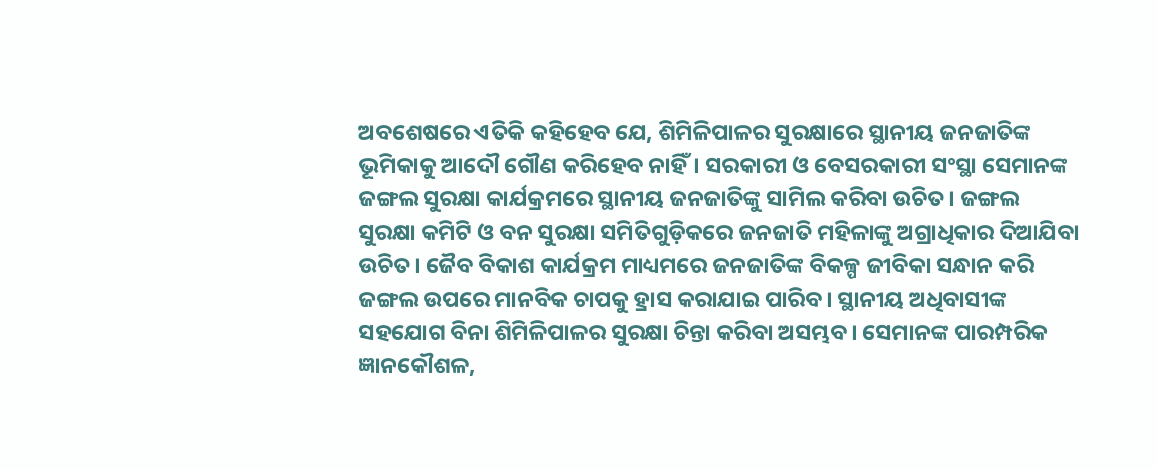ଅବଶେଷରେ ଏତିକି କହିହେବ ଯେ, ଶିମିଳିପାଳର ସୁରକ୍ଷାରେ ସ୍ଥାନୀୟ ଜନଜାତିଙ୍କ ଭୂମିକାକୁ ଆଦୌ ଗୌଣ କରିହେବ ନାହିଁ। ସରକାରୀ ଓ ବେସରକାରୀ ସଂସ୍ଥା ସେମାନଙ୍କ ଜଙ୍ଗଲ ସୁରକ୍ଷା କାର୍ଯକ୍ରମରେ ସ୍ଥାନୀୟ ଜନଜାତିଙ୍କୁ ସାମିଲ କରିବା ଉଚିତ। ଜଙ୍ଗଲ ସୁରକ୍ଷା କମିଟି ଓ ବନ ସୁରକ୍ଷା ସମିତିଗୁଡ଼ିକରେ ଜନଜାତି ମହିଳାଙ୍କୁ ଅଗ୍ରାଧିକାର ଦିଆଯିବା ଉଚିତ। ଜୈବ ବିକାଶ କାର୍ଯକ୍ରମ ମାଧ୍ୟମରେ ଜନଜାତିଙ୍କ ବିକଳ୍ପ ଜୀବିକା ସନ୍ଧାନ କରି ଜଙ୍ଗଲ ଉପରେ ମାନବିକ ଚାପକୁ ହ୍ରାସ କରାଯାଇ ପାରିବ। ସ୍ଥାନୀୟ ଅଧିବାସୀଙ୍କ ସହଯୋଗ ବିନା ଶିମିଳିପାଳର ସୁରକ୍ଷା ଚିନ୍ତା କରିବା ଅସମ୍ଭବ। ସେମାନଙ୍କ ପାରମ୍ପରିକ ଜ୍ଞାନକୌଶଳ,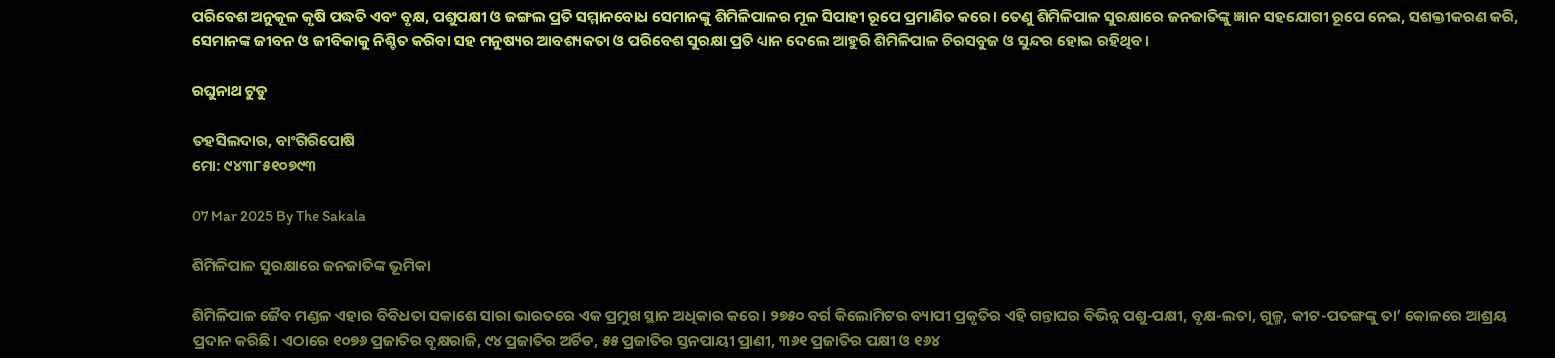ପରିବେଶ ଅନୁକୂଳ କୃଷି ପଦ୍ଧତି ଏବଂ ବୃକ୍ଷ, ପଶୁପକ୍ଷୀ ଓ ଜଙ୍ଗଲ ପ୍ରତି ସମ୍ମାନବୋଧ ସେମାନଙ୍କୁ ଶିମିଳିପାଳର ମୂଳ ସିପାହୀ ରୂପେ ପ୍ରମାଣିତ କରେ। ତେଣୁ ଶିମିଳିପାଳ ସୁରକ୍ଷାରେ ଜନଜାତିଙ୍କୁ ଜ୍ଞାନ ସହଯୋଗୀ ରୂପେ ନେଇ, ସଶକ୍ତୀକରଣ କରି, ସେମାନଙ୍କ ଜୀବନ ଓ ଜୀବିକାକୁ ନିଶ୍ଚିତ କରିବା ସହ ମନୁଷ୍ୟର ଆବଶ୍ୟକତା ଓ ପରିବେଶ ସୁରକ୍ଷା ପ୍ରତି ଧ୍ୟାନ ଦେଲେ ଆହୁରି ଶିମିଳିପାଳ ଚିରସବୁଜ ଓ ସୁନ୍ଦର ହୋଇ ରହିଥିବ।

ରଘୁନାଥ ଟୁଡୁ

ତହସିଲଦାର, ବାଂଗିରିପୋଷି
ମୋ: ୯୪୩୮୫୧୦୭୯୩

07 Mar 2025 By The Sakala

ଶିମିଳିପାଳ ସୁରକ୍ଷାରେ ଜନଜାତିଙ୍କ ଭୂମିକା

ଶିମିଳିପାଳ ଜୈବ ମଣ୍ଡଳ ଏହାର ବିବିଧତା ସକାଶେ ସାରା ଭାରତରେ ଏକ ପ୍ରମୁଖ ସ୍ଥାନ ଅଧିକାର କରେ। ୨୭୫୦ ବର୍ଗ କିଲୋମିଟର ବ୍ୟାପୀ ପ୍ରକୃତିର ଏହି ଗନ୍ତାଘର ବିଭିନ୍ନ ପଶୁ-ପକ୍ଷୀ, ବୃକ୍ଷ-ଲତା, ଗୁଳ୍ମ, କୀଟ-ପତଙ୍ଗଙ୍କୁ ତା’ କୋଳରେ ଆଶ୍ରୟ ପ୍ରଦାନ କରିଛି। ଏଠାରେ ୧୦୭୬ ପ୍ରଜାତିର ବୃକ୍ଷରାଜି, ୯୪ ପ୍ରଜାତିର ଅର୍ଚିଡ, ୫୫ ପ୍ରଜାତିର ସ୍ତନପାୟୀ ପ୍ରାଣୀ, ୩୬୧ ପ୍ରଜାତିର ପକ୍ଷୀ ଓ ୧୬୪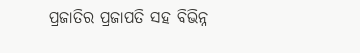ପ୍ରଜାତିର ପ୍ରଜାପତି ସହ ବିଭିନ୍ନ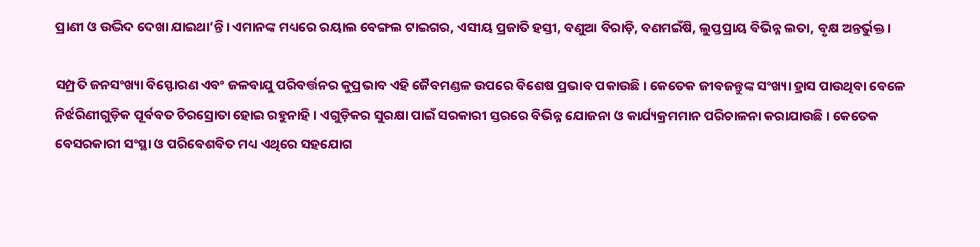ପ୍ରାଣୀ ଓ ଉଦ୍ଭିଦ ଦେଖା ଯାଇଥା’ନ୍ତି। ଏମାନଙ୍କ ମଧ୍ୟରେ ରୟାଲ ବେଙ୍ଗଲ ଟାଇଗର, ଏସୀୟ ପ୍ରଜାତି ହସ୍ତୀ, ବଣୁଆ ବିରାଡ଼ି, ବଣମଇଁଷି, ଲୁପ୍ତପ୍ରାୟ ବିଭିନ୍ନ ଲତା, ବୃକ୍ଷ ଅନ୍ତର୍ଭୁକ୍ତ।

ସମ୍ପ୍ରତି ଜନସଂଖ୍ୟା ବିସ୍ଫୋରଣ ଏବଂ ଜଳବାଯୁ ପରିବର୍ତ୍ତନର କୁପ୍ରଭାବ ଏହି ଜୈବମଣ୍ଡଳ ଉପରେ ବିଶେଷ ପ୍ରଭାବ ପକାଉଛି। କେତେକ ଜୀବଜନ୍ତୁଙ୍କ ସଂଖ୍ୟା ହ୍ରାସ ପାଉଥିବା ବେଳେ ନିର୍ଝରିଣୀଗୁଡ଼ିକ ପୂର୍ବବତ ଚିରସ୍ରୋତା ହୋଇ ରହୁନାହି। ଏଗୁଡ଼ିକର ସୁରକ୍ଷା ପାଇଁ ସରକାରୀ ସ୍ତରରେ ବିଭିନ୍ନ ଯୋଜନା ଓ କାର୍ଯ୍ୟକ୍ରମମାନ ପରିଚାଳନା କରାଯାଉଛି। କେତେକ ବେସରକାରୀ ସଂସ୍ଥା ଓ ପରିବେଶବିତ ମଧ୍ୟ ଏଥିରେ ସହଯୋଗ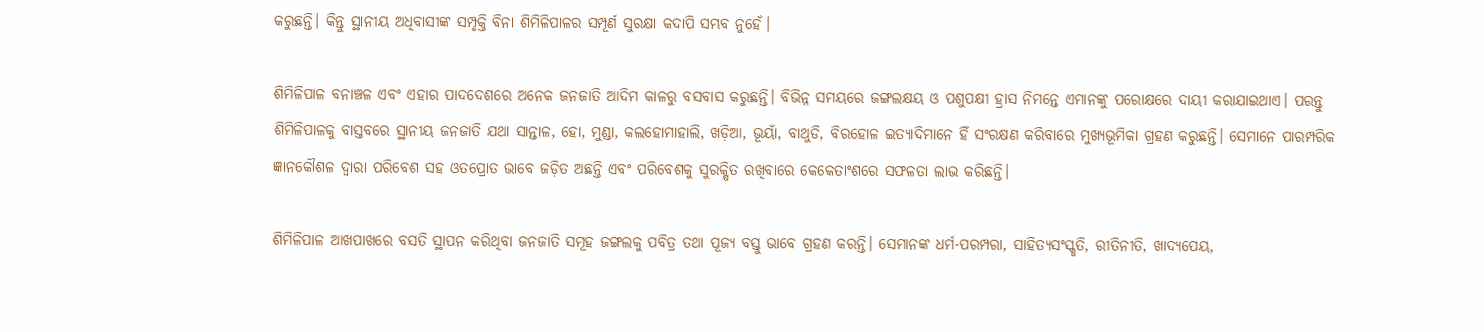କରୁଛନ୍ତି। କିନ୍ତୁ ସ୍ଥାନୀୟ ଅଧିବାସୀଙ୍କ ସମ୍ପୃକ୍ତି ବିନା ଶିମିଳିପାଳର ସମ୍ପୂର୍ଣ ସୁରକ୍ଷା କଦାପି ସମ୍ଭବ ନୁହେଁ।

ଶିମିଳିପାଳ ବନାଞ୍ଚଳ ଏବଂ ଏହାର ପାଦଦେଶରେ ଅନେକ ଜନଜାତି ଆଦିମ କାଳରୁ ବସବାସ କରୁଛନ୍ତି। ବିଭିନ୍ନ ସମୟରେ ଜଙ୍ଗଲକ୍ଷୟ ଓ ପଶୁପକ୍ଷୀ ହ୍ରାସ ନିମନ୍ତେ ଏମାନଙ୍କୁ ପରୋକ୍ଷରେ ଦାୟୀ କରାଯାଇଥାଏ। ପରନ୍ତୁ ଶିମିଳିପାଳକୁ ବାସ୍ତବରେ ସ୍ଥାନୀୟ ଜନଜାତି ଯଥା ସାନ୍ତାଳ, ହୋ, ମୁଣ୍ଡା, କଲହୋମାହାଲି, ଖଡ଼ିଆ, ଭୂୟାଁ, ବାଥୁଡି, ବିରହୋଳ ଇତ୍ୟାଦିମାନେ ହିଁ ସଂରକ୍ଷଣ କରିବାରେ ମୁଖ୍ୟଭୂମିକା ଗ୍ରହଣ କରୁଛନ୍ତି। ସେମାନେ ପାରମ୍ପରିକ ଜ୍ଞାନକୌଶଳ ଦ୍ୱାରା ପରିବେଶ ସହ ଓତପ୍ରୋତ ଭାବେ ଜଡ଼ିତ ଅଛନ୍ତି ଏବଂ ପରିବେଶକୁ ସୁରକ୍ଷିତ ରଖିବାରେ କେକେତାଂଶରେ ସଫଳତା ଲାଭ କରିଛନ୍ତି।

ଶିମିଳିପାଳ ଆଖପାଖରେ ବସତି ସ୍ଥାପନ କରିଥିବା ଜନଜାତି ସମୂହ ଜଙ୍ଗଲକୁ ପବିତ୍ର ତଥା ପୂଜ୍ୟ ବସ୍ତୁ ଭାବେ ଗ୍ରହଣ କରନ୍ତି। ସେମାନଙ୍କ ଧର୍ମ-ପରମ୍ପରା, ସାହିତ୍ୟସଂସ୍କୃତି, ରୀତିନୀତି, ଖାଦ୍ୟପେୟ,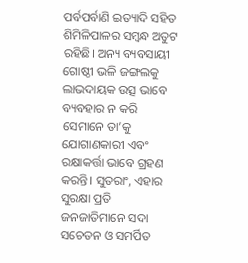ପର୍ବପର୍ବାଣି ଇତ୍ୟାଦି ସହିତ ଶିମିଳିପାଳର ସମ୍ୱନ୍ଧ ଅତୁଟ ରହିଛି। ଅନ୍ୟ ବ୍ୟବସାୟୀ ଗୋଷ୍ଠୀ ଭଳି ଜଙ୍ଗଲକୁ ଲାଭଦାୟକ ଉତ୍ସ ଭାବେ ବ୍ୟବହାର ନ କରି ସେମାନେ ତା’କୁ ଯୋଗାଣକାରୀ ଏବଂ ରକ୍ଷାକର୍ତ୍ତା ଭାବେ ଗ୍ରହଣ କରନ୍ତି। ସୁତରାଂ, ଏହାର ସୁରକ୍ଷା ପ୍ରତି ଜନଜାତିମାନେ ସଦା ସଚେତନ ଓ ସମର୍ପିତ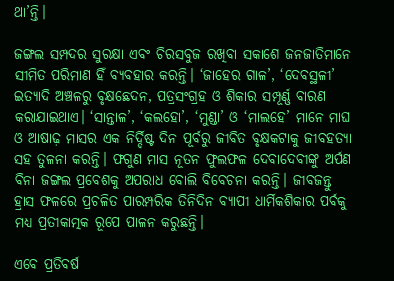ଥା’ନ୍ତି।

ଜଙ୍ଗଲ ସମ୍ପଦର ସୁରକ୍ଷା ଏବଂ ଚିରସବୁଜ ରଖିବା ସକାଶେ ଜନଜାତିମାନେ ସୀମିତ ପରିମାଣ ହିଁ ବ୍ୟବହାର କରନ୍ତି। ‘ଜାହେର ଗାଳ’, ‘ଦେବସ୍ଥଳୀ’ ଇତ୍ୟାଦି ଅଞ୍ଚଳରୁ ବୃକ୍ଷଛେଦନ, ପତ୍ରସଂଗ୍ରହ ଓ ଶିକାର ସମ୍ପୂର୍ଣ୍ଣ ବାରଣ କରାଯାଇଥାଏ। ‘ସାନ୍ତାଳ’, ‘କଲହୋ’, ‘ମୁଣ୍ଡା’ ଓ ‘ମାଲହେ’ ମାନେ ମାଘ ଓ ଆଷାଢ଼ ମାସର ଏକ ନିର୍ଦ୍ଦିଷ୍ଟ ଦିନ ପୂର୍ବରୁ ଜୀବିତ ବୃକ୍ଷକଟାକୁ ଜୀବହତ୍ୟା ସହ ତୁଳନା କରନ୍ତି। ଫଗୁଣ ମାସ ନୂତନ ଫୁଲଫଳ ଦେବାଦେବୀଙ୍କୁ ଅର୍ପଣ ବିନା ଜଙ୍ଗଲ ପ୍ରବେଶକୁ ଅପରାଧ ବୋଲି ବିବେଚନା କରନ୍ତି। ଜୀବଜନ୍ତୁ ହ୍ରାସ ଫଳରେ ପ୍ରଚଳିତ ପାରମ୍ପରିକ ତିନିଦିନ ବ୍ୟାପୀ ଧାର୍ମିକଶିକାର ପର୍ବକୁ ମଧ୍ୟ ପ୍ରତୀକାତ୍ମକ ରୂପେ ପାଳନ କରୁଛନ୍ତି।

ଏବେ ପ୍ରତିବର୍ଷ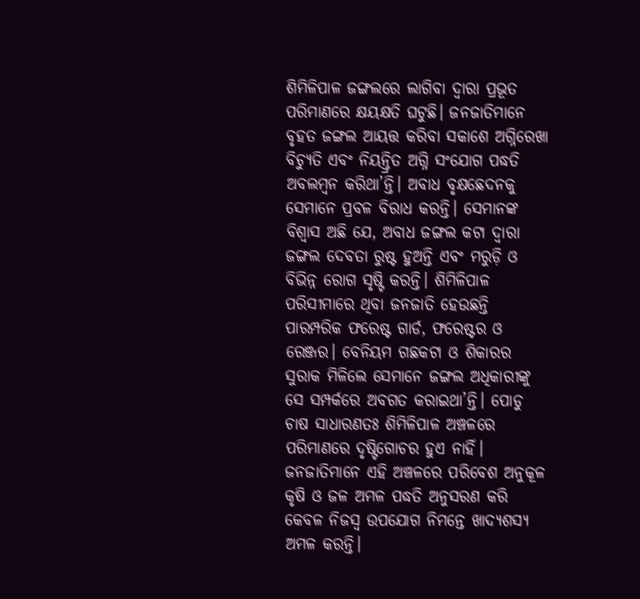ଶିମିଳିପାଳ ଜଙ୍ଗଲରେ ଲାଗିବା ଦ୍ୱାରା ପ୍ରଭୂତ ପରିମାଣରେ କ୍ଷୟକ୍ଷତି ଘଟୁଛି। ଜନଜାତିମାନେ ବୃହତ ଜଙ୍ଗଲ ଆୟତ୍ତ କରିବା ସକାଶେ ଅଗ୍ନିରେଖା ବିଚ୍ୟୁତି ଏବଂ ନିୟନ୍ତ୍ରିତ ଅଗ୍ନି ସଂଯୋଗ ପଦ୍ଧତି ଅବଲମ୍ୱନ କରିଥା’ନ୍ତି। ଅବାଧ ବୃକ୍ଷଛେଦନକୁ ସେମାନେ ପ୍ରବଳ ବିରାଧ କରନ୍ତି। ସେମାନଙ୍କ ବିଶ୍ୱାସ ଅଛି ଯେ, ଅବାଧ ଜଙ୍ଗଲ କଟା ଦ୍ୱାରା ଜଙ୍ଗଲ ଦେବତା ରୁଷ୍ଟ ହୁଅନ୍ତି ଏବଂ ମରୁଡ଼ି ଓ ବିଭିନ୍ନ ରୋଗ ସୃଷ୍ଟି କରନ୍ତି। ଶିମିଳିପାଳ ପରିସୀମାରେ ଥିବା ଜନଜାତି ହେଉଛନ୍ତି ପାରମ୍ପରିକ ଫରେଷ୍ଟ ଗାର୍ଡ, ଫରେଷ୍ଟର ଓ ରେଞ୍ଜର। ବେନିୟମ ଗଛକଟା ଓ ଶିକାରର ସୁରାକ ମିଳିଲେ ସେମାନେ ଜଙ୍ଗଲ ଅଧିକାରୀଙ୍କୁ ସେ ସମ୍ପର୍କରେ ଅବଗତ କରାଇଥା’ନ୍ତି। ପୋଡୁ ଚାଷ ସାଧାରଣତଃ ଶିମିଳିପାଳ ଅଞ୍ଚଳରେ ପରିମାଣରେ ଦୃଷ୍ଟିଗୋଚର ହୁଏ ନାହିଁ। ଜନଜାତିମାନେ ଏହି ଅଞ୍ଚଳରେ ପରିବେଶ ଅନୁକୂଳ କୃଷି ଓ ଜଳ ଅମଳ ପଦ୍ଧତି ଅନୁସରଣ କରି କେବଳ ନିଜସ୍ୱ ଉପଯୋଗ ନିମନ୍ତେ ଖାଦ୍ୟଶସ୍ୟ ଅମଳ କରନ୍ତି।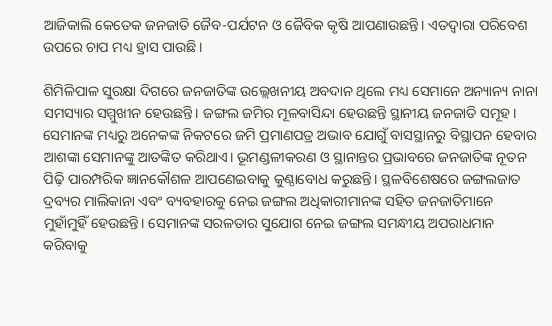ଆଜିକାଲି କେତେକ ଜନଜାତି ଜୈବ-ପର୍ଯଟନ ଓ ଜୈବିକ କୃଷି ଆପଣାଉଛନ୍ତି। ଏତଦ୍ୱାରା ପରିବେଶ ଉପରେ ଚାପ ମଧ୍ୟ ହ୍ରାସ ପାଉଛି।

ଶିମିଳିପାଳ ସୁରକ୍ଷା ଦିଗରେ ଜନଜାତିଙ୍କ ଉଲ୍ଲେଖନୀୟ ଅବଦାନ ଥିଲେ ମଧ୍ୟ ସେମାନେ ଅନ୍ୟାନ୍ୟ ନାନା ସମସ୍ୟାର ସମ୍ମୁଖୀନ ହେଉଛନ୍ତି। ଜଙ୍ଗଲ ଜମିର ମୂଳବାସିନ୍ଦା ହେଉଛନ୍ତି ସ୍ଥାନୀୟ ଜନଜାତି ସମୂହ। ସେମାନଙ୍କ ମଧ୍ୟରୁ ଅନେକଙ୍କ ନିକଟରେ ଜମି ପ୍ରମାଣପତ୍ର ଅଭାବ ଯୋଗୁଁ ବାସସ୍ଥାନରୁ ବିସ୍ଥାପନ ହେବାର ଆଶଙ୍କା ସେମାନଙ୍କୁ ଆତଙ୍କିତ କରିଥାଏ। ଭୂମଣ୍ଡଳୀକରଣ ଓ ସ୍ଥାନାନ୍ତର ପ୍ରଭାବରେ ଜନଜାତିଙ୍କ ନୂତନ ପିଢ଼ି ପାରମ୍ପରିକ ଜ୍ଞାନକୌଶଳ ଆପଣେଇବାକୁ କୁଣ୍ଠାବୋଧ କରୁଛନ୍ତି। ସ୍ଥଳବିଶେଷରେ ଜଙ୍ଗଲଜାତ ଦ୍ରବ୍ୟର ମାଲିକାନା ଏବଂ ବ୍ୟବହାରକୁ ନେଇ ଜଙ୍ଗଲ ଅଧିକାରୀମାନଙ୍କ ସହିତ ଜନଜାତିମାନେ ମୁହାଁମୁହିଁ ହେଉଛନ୍ତି। ସେମାନଙ୍କ ସରଳତାର ସୁଯୋଗ ନେଇ ଜଙ୍ଗଲ ସମନ୍ଧୀୟ ଅପରାଧମାନ କରିବାକୁ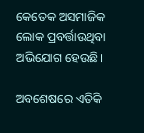କେତେକ ଅସମାଜିକ ଲୋକ ପ୍ରବର୍ତ୍ତାଉଥିବା ଅଭିଯୋଗ ହେଉଛି।

ଅବଶେଷରେ ଏତିକି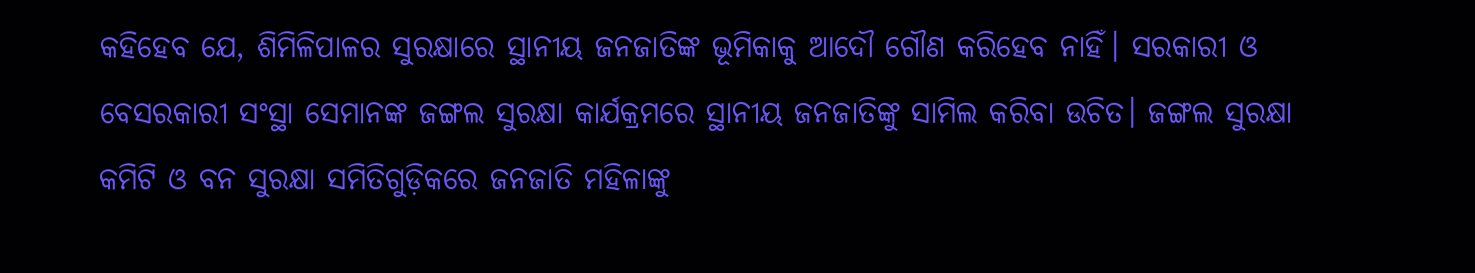କହିହେବ ଯେ, ଶିମିଳିପାଳର ସୁରକ୍ଷାରେ ସ୍ଥାନୀୟ ଜନଜାତିଙ୍କ ଭୂମିକାକୁ ଆଦୌ ଗୌଣ କରିହେବ ନାହିଁ। ସରକାରୀ ଓ ବେସରକାରୀ ସଂସ୍ଥା ସେମାନଙ୍କ ଜଙ୍ଗଲ ସୁରକ୍ଷା କାର୍ଯକ୍ରମରେ ସ୍ଥାନୀୟ ଜନଜାତିଙ୍କୁ ସାମିଲ କରିବା ଉଚିତ। ଜଙ୍ଗଲ ସୁରକ୍ଷା କମିଟି ଓ ବନ ସୁରକ୍ଷା ସମିତିଗୁଡ଼ିକରେ ଜନଜାତି ମହିଳାଙ୍କୁ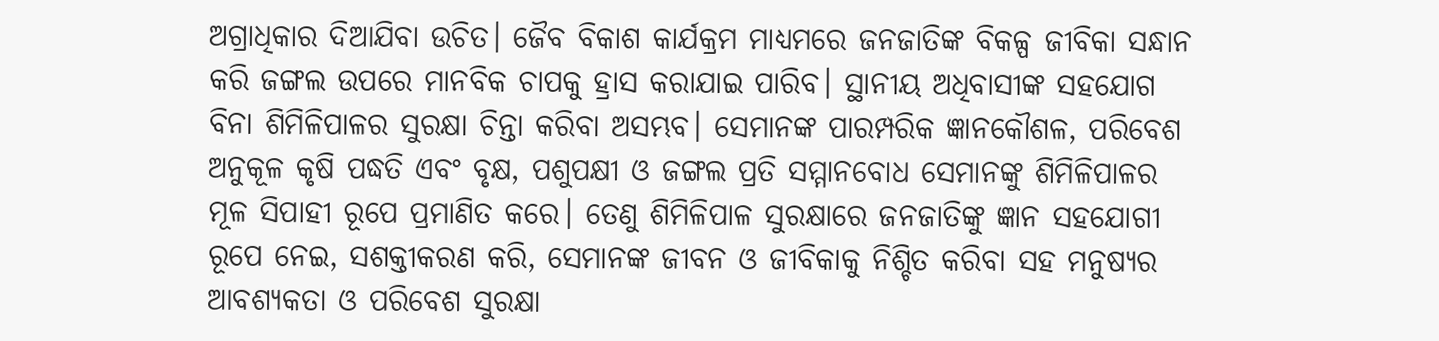ଅଗ୍ରାଧିକାର ଦିଆଯିବା ଉଚିତ। ଜୈବ ବିକାଶ କାର୍ଯକ୍ରମ ମାଧ୍ୟମରେ ଜନଜାତିଙ୍କ ବିକଳ୍ପ ଜୀବିକା ସନ୍ଧାନ କରି ଜଙ୍ଗଲ ଉପରେ ମାନବିକ ଚାପକୁ ହ୍ରାସ କରାଯାଇ ପାରିବ। ସ୍ଥାନୀୟ ଅଧିବାସୀଙ୍କ ସହଯୋଗ ବିନା ଶିମିଳିପାଳର ସୁରକ୍ଷା ଚିନ୍ତା କରିବା ଅସମ୍ଭବ। ସେମାନଙ୍କ ପାରମ୍ପରିକ ଜ୍ଞାନକୌଶଳ, ପରିବେଶ ଅନୁକୂଳ କୃଷି ପଦ୍ଧତି ଏବଂ ବୃକ୍ଷ, ପଶୁପକ୍ଷୀ ଓ ଜଙ୍ଗଲ ପ୍ରତି ସମ୍ମାନବୋଧ ସେମାନଙ୍କୁ ଶିମିଳିପାଳର ମୂଳ ସିପାହୀ ରୂପେ ପ୍ରମାଣିତ କରେ। ତେଣୁ ଶିମିଳିପାଳ ସୁରକ୍ଷାରେ ଜନଜାତିଙ୍କୁ ଜ୍ଞାନ ସହଯୋଗୀ ରୂପେ ନେଇ, ସଶକ୍ତୀକରଣ କରି, ସେମାନଙ୍କ ଜୀବନ ଓ ଜୀବିକାକୁ ନିଶ୍ଚିତ କରିବା ସହ ମନୁଷ୍ୟର ଆବଶ୍ୟକତା ଓ ପରିବେଶ ସୁରକ୍ଷା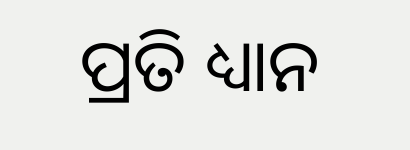ପ୍ରତି ଧ୍ୟାନ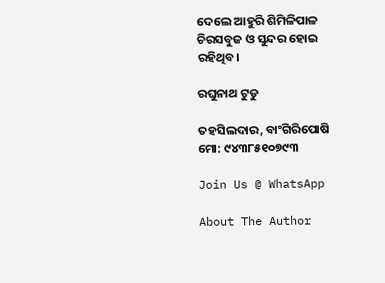ଦେଲେ ଆହୁରି ଶିମିଳିପାଳ ଚିରସବୁଜ ଓ ସୁନ୍ଦର ହୋଇ ରହିଥିବ।

ରଘୁନାଥ ଟୁଡୁ

ତହସିଲଦାର, ବାଂଗିରିପୋଷି
ମୋ: ୯୪୩୮୫୧୦୭୯୩

Join Us @ WhatsApp

About The Author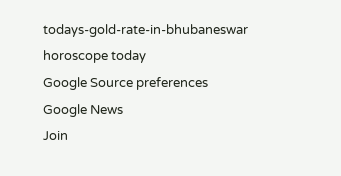todays-gold-rate-in-bhubaneswar
horoscope today
Google Source preferences
Google News
Join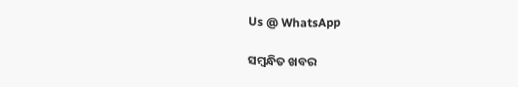Us @ WhatsApp

ସମ୍ବନ୍ଧିତ ଖବର